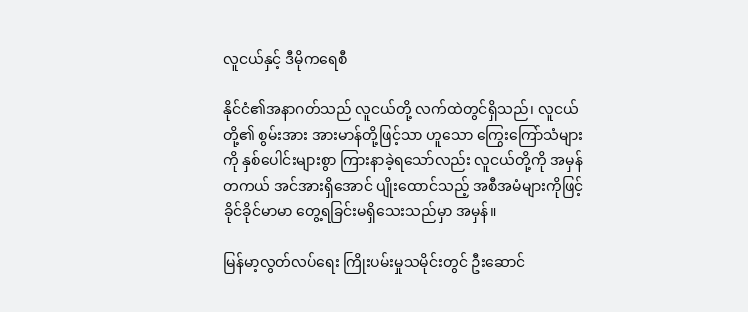လူငယ်နှင့် ဒီမိုကရေစီ

နိုင်ငံ၏အနာဂတ်သည် လူငယ်တို့ လက်ထဲတွင်ရှိသည်၊ လူငယ်တို့၏ စွမ်းအား အားမာန်တို့ဖြင့်သာ ဟူသော ကြွေးကြော်သံများကို နှစ်ပေါင်းများစွာ ကြားနာခဲ့ရသော်လည်း လူငယ်တို့ကို အမှန်တကယ် အင်အားရှိအောင် ပျိုးထောင်သည့် အစီအမံများကိုဖြင့် ခိုင်ခိုင်မာမာ တွေ့ရခြင်းမရှိသေးသည်မှာ အမှန်။

မြန်မာ့လွတ်လပ်ရေး ကြိုးပမ်းမှုသမိုင်းတွင် ဦးဆောင်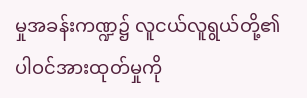မှုအခန်းကဏ္ဍ၌ လူငယ်လူရွယ်တို့၏ ပါဝင်အားထုတ်မှုကို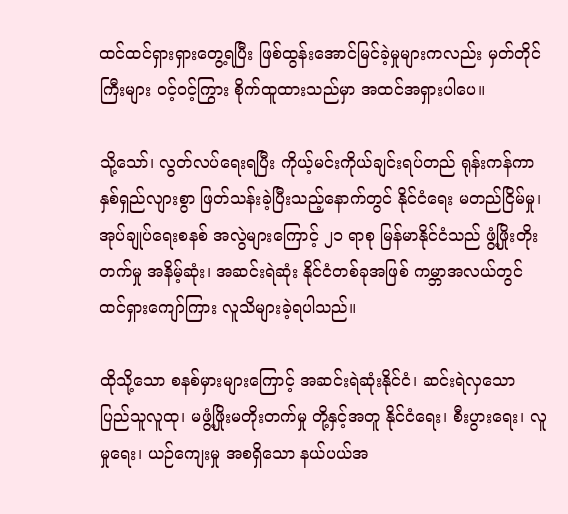ထင်ထင်ရှားရှားတွေ့ရပြီး ဖြစ်ထွန်းအောင်မြင်ခဲ့မှုများကလည်း မှတ်တိုင်ကြီးများ ဝင့်ဝင့်ကြွား စိုက်ထူထားသည်မှာ အထင်အရှားပါပေ။

သို့သော်၊ လွတ်လပ်ရေးရပြီး ကိုယ့်မင်းကိုယ်ချင်းရပ်တည် ရုန်းကန်ကာ နှစ်ရှည်လျားစွာ ဖြတ်သန်းခဲ့ပြီးသည့်နောက်တွင် နိုင်ငံရေး မတည်ငြိမ်မှု၊ အုပ်ချုပ်ရေးစနစ် အလွဲများကြောင့် ၂၁ ရာစု မြန်မာနိုင်ငံသည် ဖွံ့ဖြိုးတိုးတက်မှု အနိမ့်ဆုံး၊ အဆင်းရဲဆုံး နိုင်ငံတစ်ခုအဖြစ် ကမ္ဘာအလယ်တွင် ထင်ရှားကျော်ကြား လူသိများခဲ့ရပါသည်။

ထိုသို့သော စနစ်မှားများကြောင့် အဆင်းရဲဆုံးနိုင်ငံ၊ ဆင်းရဲလှသော ပြည်သူလူထု၊ မဖွံ့ဖြိုးမတိုးတက်မှု တို့နှင့်အတူ နိုင်ငံရေး၊ စီးပွားရေး၊ လူမှုရေး၊ ယဉ်ကျေးမှု အစရှိသော နယ်ပယ်အ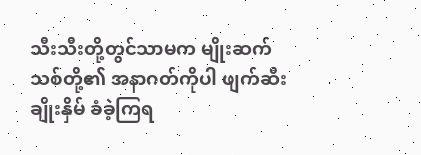သီးသီးတို့တွင်သာမက မျိုးဆက်သစ်တို့၏ အနာဂတ်ကိုပါ ဖျက်ဆီးချိုးနှိမ် ခံခဲ့ကြရ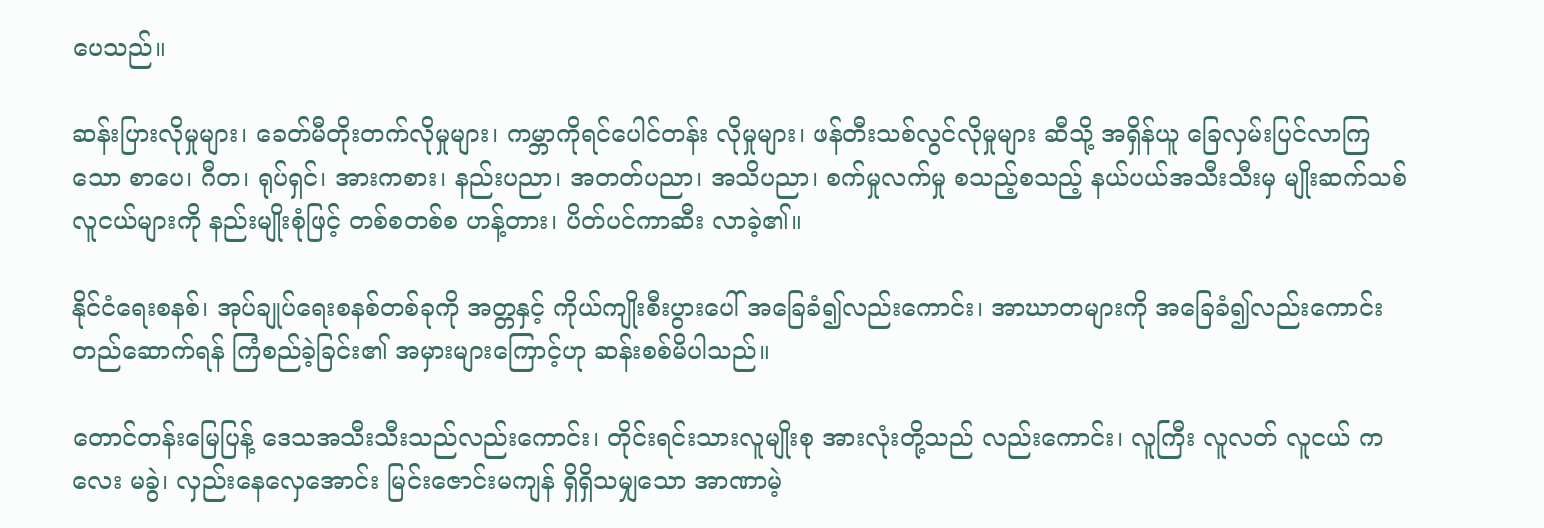ပေသည်။

ဆန်းပြားလိုမှုများ၊ ခေတ်မီတိုးတက်လိုမှုများ၊ ကမ္ဘာကိုရင်ပေါင်တန်း လိုမှုများ၊ ဖန်တီးသစ်လွင်လိုမှုများ ဆီသို့ အရှိန်ယူ ခြေလှမ်းပြင်လာကြသော စာပေ၊ ဂီတ၊ ရုပ်ရှင်၊ အားကစား၊ နည်းပညာ၊ အတတ်ပညာ၊ အသိပညာ၊ စက်မှုလက်မှု စသည့်စသည့် နယ်ပယ်အသီးသီးမှ မျိုးဆက်သစ် လူငယ်များကို နည်းမျိုးစုံဖြင့် တစ်စတစ်စ ဟန့်တား၊ ပိတ်ပင်ကာဆီး လာခဲ့၏။

နိုင်ငံရေးစနစ်၊ အုပ်ချုပ်ရေးစနစ်တစ်ခုကို အတ္တနှင့် ကိုယ်ကျိုးစီးပွားပေါ် အခြေခံ၍လည်းကောင်း၊ အာဃာတများကို အခြေခံ၍လည်းကောင်း တည်ဆောက်ရန် ကြံစည်ခဲ့ခြင်း၏ အမှားများကြောင့်ဟု ဆန်းစစ်မိပါသည်။

တောင်တန်းမြေပြန့် ဒေသအသီးသီးသည်လည်းကောင်း၊ တိုင်းရင်းသားလူမျိုးစု အားလုံးတို့သည် လည်းကောင်း၊ လူကြီး လူလတ် လူငယ် ကလေး မခွဲ၊ လှည်းနေလှေအောင်း မြင်းဇောင်းမကျန် ရှိရှိသမျှသော အာဏာမဲ့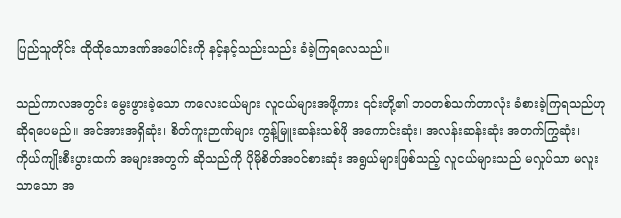ပြည်သူတိုင်း ထိုထိုသောဒဏ်အပေါင်းကို နင့်နင့်သည်းသည်း ခံခဲ့ကြရလေသည်။

သည်ကာလအတွင်း မွေးဖွားခဲ့သော ကလေးငယ်များ လူငယ်များအဖို့ကား ၎င်းတို့၏ ဘဝတစ်သက်တာလုံး ခံစားခဲ့ကြရသည်ဟု ဆိုရပေမည်။ အင်အားအရှိဆုံး၊ စိတ်ကူးဉာဏ်များ ကွန့်မြူးဆန်းသစ်ဖို အကောင်းဆုံး၊ အလန်းဆန်းဆုံး အတက်ကြွဆုံး၊ ကိုယ်ကျိုးစီးပွားထက် အများအတွက် ဆိုသည်ကို ပိုမိုစိတ်အဝင်စားဆုံး အရွယ်များဖြစ်သည့် လူငယ်များသည် မလှုပ်သာ မလူးသာသော အ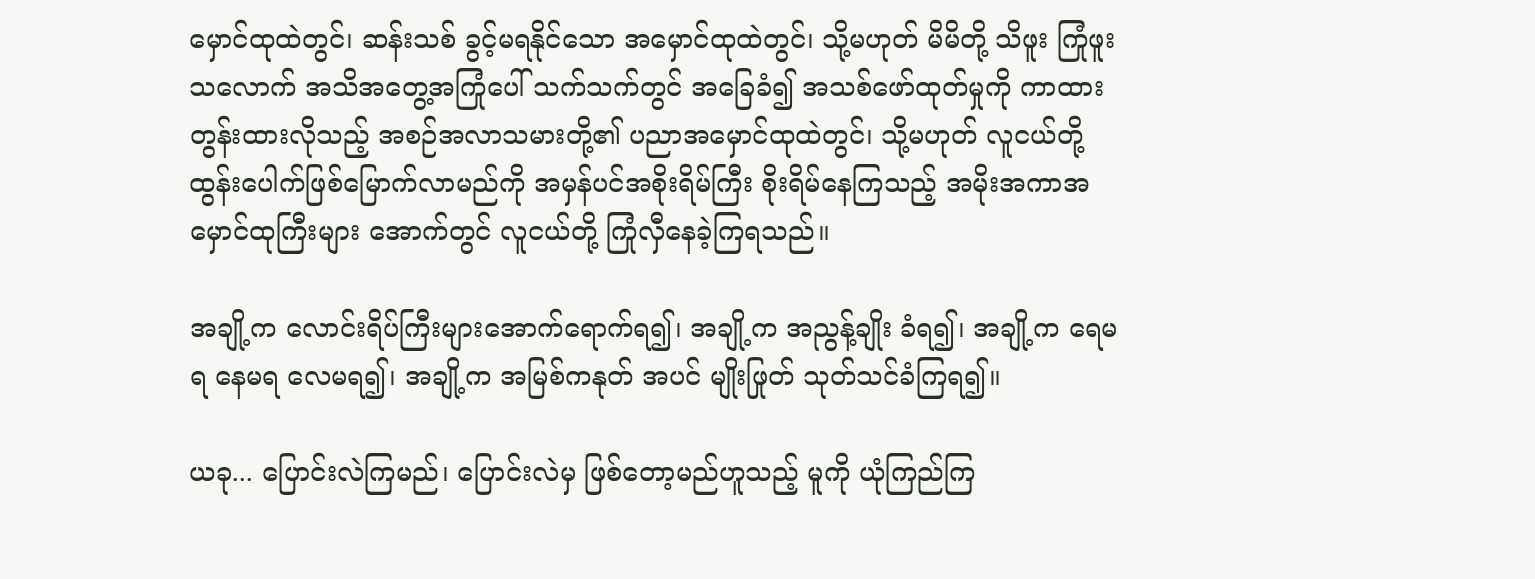မှောင်ထုထဲတွင်၊ ဆန်းသစ် ခွင့်မရနိုင်သော အမှောင်ထုထဲတွင်၊ သို့မဟုတ် မိမိတို့ သိဖူး ကြုံဖူးသလောက် အသိအတွေ့အကြုံပေါ် သက်သက်တွင် အခြေခံ၍ အသစ်ဖော်ထုတ်မှုကို ကာထား တွန်းထားလိုသည့် အစဉ်အလာသမားတို့၏ ပညာအမှောင်ထုထဲတွင်၊ သို့မဟုတ် လူငယ်တို့ ထွန်းပေါက်ဖြစ်မြောက်လာမည်ကို အမှန်ပင်အစိုးရိမ်ကြီး စိုးရိမ်နေကြသည့် အမိုးအကာအမှောင်ထုကြီးများ အောက်တွင် လူငယ်တို့ ကြုံလှီနေခဲ့ကြရသည်။

အချို့က လောင်းရိပ်ကြီးများအောက်ရောက်ရ၍၊ အချို့က အညွန့်ချိုး ခံရ၍၊ အချို့က ရေမရ နေမရ လေမရ၍၊ အချို့က အမြစ်ကနုတ် အပင် မျိုးဖြုတ် သုတ်သင်ခံကြရ၍။

ယခု... ပြောင်းလဲကြမည်၊ ပြောင်းလဲမှ ဖြစ်တော့မည်ဟူသည့် မူကို ယုံကြည်ကြ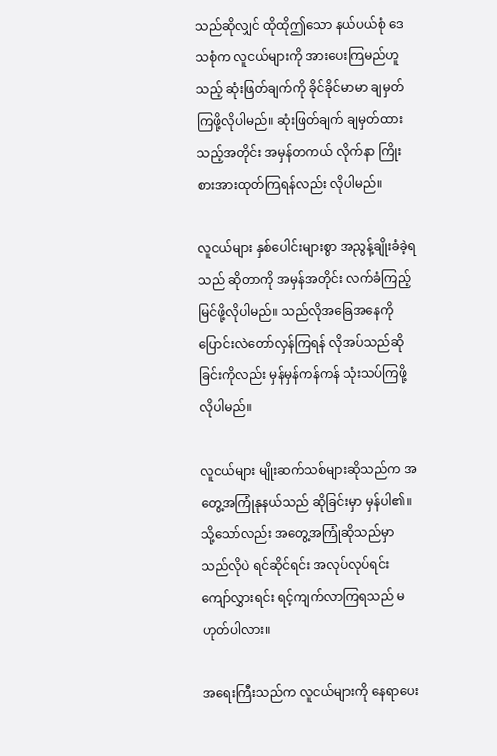သည်ဆိုလျှင် ထိုထိုဤသော နယ်ပယ်စုံ ဒေသစုံက လူငယ်များကို အားပေးကြမည်ဟူသည့် ဆုံးဖြတ်ချက်ကို ခိုင်ခိုင်မာမာ ချမှတ်ကြဖို့လိုပါမည်။ ဆုံးဖြတ်ချက် ချမှတ်ထားသည့်အတိုင်း အမှန်တကယ် လိုက်နာ ကြိုးစားအားထုတ်ကြရန်လည်း လိုပါမည်။

လူငယ်များ နှစ်ပေါင်းများစွာ အညွန့်ချိုးခံခဲ့ရသည် ဆိုတာကို အမှန်အတိုင်း လက်ခံကြည့်မြင်ဖို့လိုပါမည်။ သည်လိုအခြေအနေကို ပြောင်းလဲတော်လှန်ကြရန် လိုအပ်သည်ဆိုခြင်းကိုလည်း မှန်မှန်ကန်ကန် သုံးသပ်ကြဖို့ လိုပါမည်။

လူငယ်များ မျိုးဆက်သစ်များဆိုသည်က အတွေ့အကြုံနုနယ်သည် ဆိုခြင်းမှာ မှန်ပါ၏။ သို့သော်လည်း အတွေ့အကြုံဆိုသည်မှာ သည်လိုပဲ ရင်ဆိုင်ရင်း အလုပ်လုပ်ရင်း ကျော်လွှားရင်း ရင့်ကျက်လာကြရသည် မဟုတ်ပါလား။

အရေးကြီးသည်က လူငယ်များကို နေရာပေး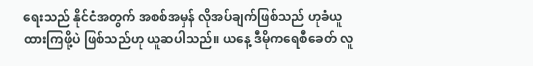ရေးသည် နိုင်ငံအတွက် အစစ်အမှန် လိုအပ်ချက်ဖြစ်သည် ဟုခံယူထားကြဖို့ပဲ ဖြစ်သည်ဟု ယူဆပါသည်။ ယနေ့ ဒီမိုကရေစီခေတ် လူ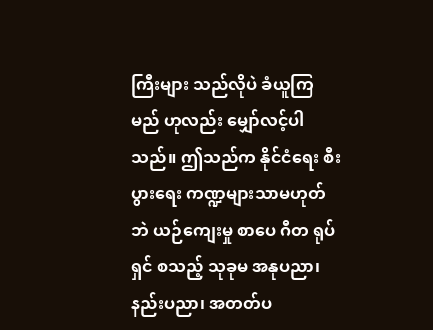ကြီးများ သည်လိုပဲ ခံယူကြမည် ဟုလည်း မျှော်လင့်ပါသည်။ ဤသည်က နိုင်ငံရေး စီးပွားရေး ကဏ္ဍများသာမဟုတ်ဘဲ ယဉ်ကျေးမှု စာပေ ဂီတ ရုပ်ရှင် စသည့် သုခုမ အနုပညာ၊ နည်းပညာ၊ အတတ်ပ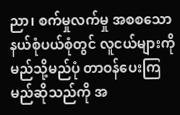ညာ၊ စက်မှုလက်မှု အစစသော နယ်စုံပယ်စုံတွင် လူငယ်များကို မည်သို့မည်ပုံ တာဝန်ပေးကြမည်ဆိုသည်ကို အ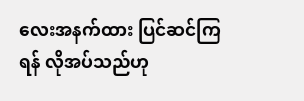လေးအနက်ထား ပြင်ဆင်ကြရန် လိုအပ်သည်ဟု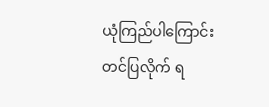ယုံကြည်ပါကြောင်း တင်ပြလိုက် ရ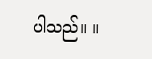ပါသည်။ ။